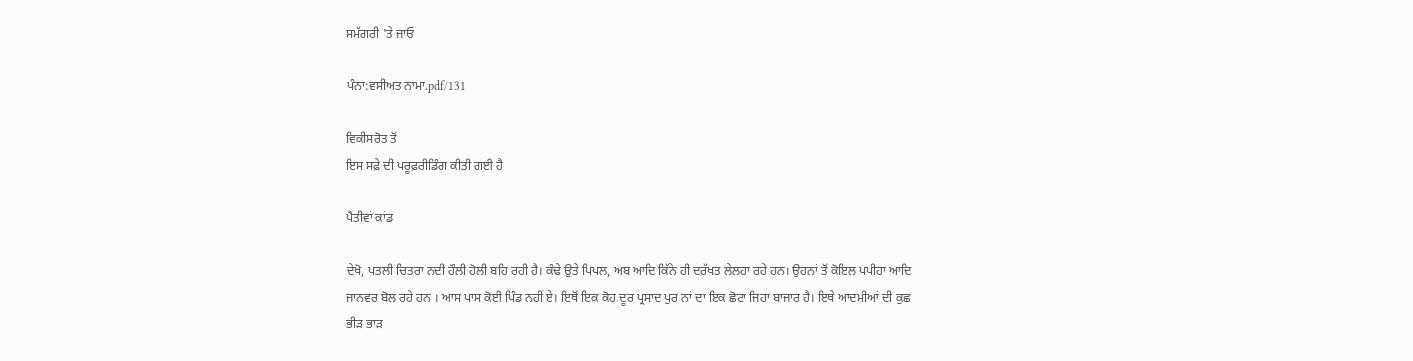ਸਮੱਗਰੀ 'ਤੇ ਜਾਓ

ਪੰਨਾ:ਵਸੀਅਤ ਨਾਮਾ.pdf/131

ਵਿਕੀਸਰੋਤ ਤੋਂ
ਇਸ ਸਫ਼ੇ ਦੀ ਪਰੂਫ਼ਰੀਡਿੰਗ ਕੀਤੀ ਗਈ ਹੈ

ਪੈਂਤੀਵਾਂ ਕਾਂਡ

ਦੇਖੋ, ਪਤਲੀ ਚਿਤਰਾ ਨਦੀ ਹੌਲੀ ਹੋਲੀ ਬਹਿ ਰਹੀ ਹੈ। ਕੰਢੇ ਉਤੇ ਪਿਪਲ, ਅਬ ਆਦਿ ਕਿੱਨੇ ਹੀ ਦਰੱਖਤ ਲੇਲਹਾ ਰਹੇ ਹਨ। ਉਹਨਾਂ ਤੋਂ ਕੋਇਲ ਪਪੀਹਾ ਆਦਿ ਜਾਨਵਰ ਬੋਲ ਰਹੇ ਹਨ । ਆਸ ਪਾਸ ਕੋਈ ਪਿੰਡ ਨਹੀਂ ਏ। ਇਥੋਂ ਇਕ ਕੋਹ ਦੂਰ ਪ੍ਰਸਾਦ ਪੁਰ ਨਾਂ ਦਾ ਇਕ ਛੋਟਾ ਜਿਹਾ ਬਾਜਾਰ ਹੈ। ਇਥੇ ਆਦਮੀਆਂ ਦੀ ਕੁਛ ਭੀੜ ਭਾੜ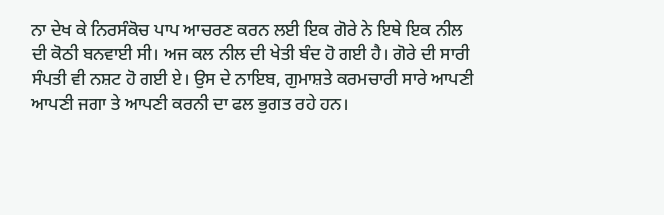ਨਾ ਦੇਖ ਕੇ ਨਿਰਸੰਕੋਚ ਪਾਪ ਆਚਰਣ ਕਰਨ ਲਈ ਇਕ ਗੋਰੇ ਨੇ ਇਥੇ ਇਕ ਨੀਲ ਦੀ ਕੋਠੀ ਬਨਵਾਈ ਸੀ। ਅਜ ਕਲ ਨੀਲ ਦੀ ਖੇਤੀ ਬੰਦ ਹੋ ਗਈ ਹੈ। ਗੋਰੇ ਦੀ ਸਾਰੀ ਸੰਪਤੀ ਵੀ ਨਸ਼ਟ ਹੋ ਗਈ ਏ। ਉਸ ਦੇ ਨਾਇਬ, ਗੁਮਾਸ਼ਤੇ ਕਰਮਚਾਰੀ ਸਾਰੇ ਆਪਣੀ ਆਪਣੀ ਜਗਾ ਤੇ ਆਪਣੀ ਕਰਨੀ ਦਾ ਫਲ ਭੁਗਤ ਰਹੇ ਹਨ।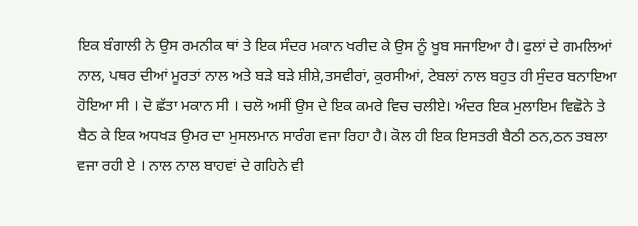ਇਕ ਬੰਗਾਲੀ ਨੇ ਉਸ ਰਮਨੀਕ ਥਾਂ ਤੇ ਇਕ ਸੰਦਰ ਮਕਾਨ ਖਰੀਦ ਕੇ ਉਸ ਨੂੰ ਖੂਬ ਸਜਾਇਆ ਹੈ। ਫੁਲਾਂ ਦੇ ਗਮਲਿਆਂ ਨਾਲ, ਪਥਰ ਦੀਆਂ ਮੂਰਤਾਂ ਨਾਲ ਅਤੇ ਬੜੇ ਬੜੇ ਸ਼ੀਸ਼ੇ,ਤਸਵੀਰਾਂ, ਕੁਰਸੀਆਂ, ਟੇਬਲਾਂ ਨਾਲ ਬਹੁਤ ਹੀ ਸੁੰਦਰ ਬਨਾਇਆ ਹੋਇਆ ਸੀ । ਦੋ ਛੱਤਾ ਮਕਾਨ ਸੀ । ਚਲੋ ਅਸੀਂ ਉਸ ਦੇ ਇਕ ਕਮਰੇ ਵਿਚ ਚਲੀਏ। ਅੰਦਰ ਇਕ ਮੁਲਾਇਮ ਵਿਛੋਨੇ ਤੇ ਬੈਠ ਕੇ ਇਕ ਅਧਖੜ ਉਮਰ ਦਾ ਮੁਸਲਮਾਨ ਸਾਰੰਗ ਵਜਾ ਰਿਹਾ ਹੈ। ਕੋਲ ਹੀ ਇਕ ਇਸਤਰੀ ਬੈਠੀ ਠਨ,ਠਨ ਤਬਲਾ ਵਜਾ ਰਹੀ ਏ । ਨਾਲ ਨਾਲ ਬਾਹਵਾਂ ਦੇ ਗਹਿਨੇ ਵੀ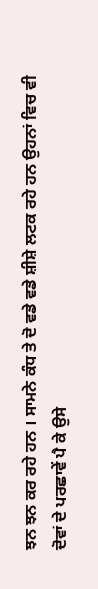ਝਨ ਝਨ ਕਰ ਰਹੇ ਹਨ । ਸਾਮਨੇ ਕੰਧ ਤੇ ਦੋ ਵਡੇ ਵਡੇ ਸ਼ੀਸ਼ੇ ਲਟਕ ਰਹੇ ਹਨ ਉਹਨਾਂ ਵਿਚ ਵੀ ਦੋਵਾਂ ਦੇ ਪਰਛਾਵੇਂ ਪੈ ਕੇ ਉਸੇ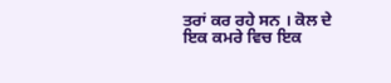ਤਰਾਂ ਕਰ ਰਹੇ ਸਨ । ਕੋਲ ਦੇ ਇਕ ਕਮਰੇ ਵਿਚ ਇਕ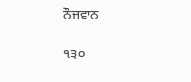ਨੌਜਵਾਨ

੧੩੦